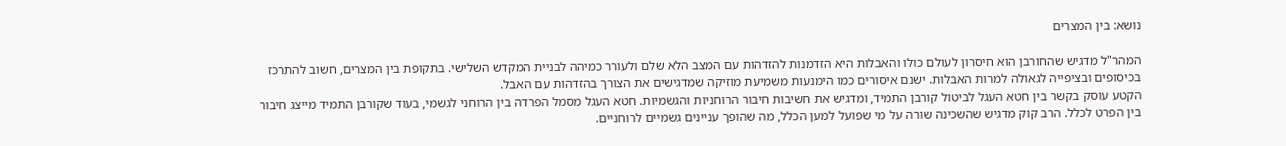נושא: בין המצרים

המהר"ל מדגיש שהחורבן הוא חיסרון לעולם כולו והאבלות היא הזדמנות להזדהות עם המצב הלא שלם ולעורר כמיהה לבניית המקדש השלישי. בתקופת בין המצרים, חשוב להתרכז בכיסופים ובציפייה לגאולה למרות האבלות. ישנם איסורים כמו הימנעות משמיעת מוזיקה שמדגישים את הצורך בהזדהות עם האבל.
הקטע עוסק בקשר בין חטא העגל לביטול קורבן התמיד, ומדגיש את חשיבות חיבור הרוחניות והגשמיות. חטא העגל מסמל הפרדה בין הרוחני לגשמי, בעוד שקורבן התמיד מייצג חיבור בין הפרט לכלל. הרב קוק מדגיש שהשכינה שורה על מי שפועל למען הכלל, מה שהופך עניינים גשמיים לרוחניים.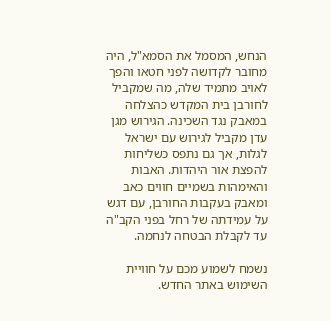הנחש, המסמל את הסמא"ל, היה מחובר לקדושה לפני חטאו והפך לאויב מתמיד שלה, מה שמקביל לחורבן בית המקדש כהצלחה במאבק נגד השכינה. הגירוש מגן עדן מקביל לגירוש עם ישראל לגלות, אך גם נתפס כשליחות להפצת אור היהדות. האבות והאימהות בשמיים חווים כאב ומאבק בעקבות החורבן, עם דגש על עמידתה של רחל בפני הקב"ה עד לקבלת הבטחה לנחמה.

נשמח לשמוע מכם על חוויית השימוש באתר החדש.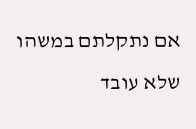אם נתקלתם במשהו שלא עובד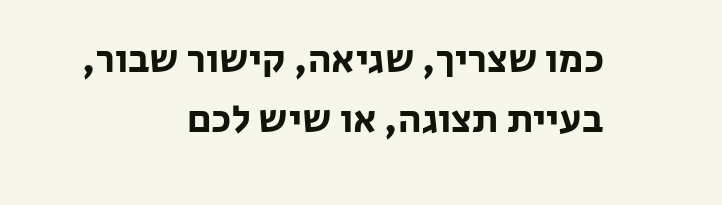כמו שצריך, שגיאה, קישור שבור, בעיית תצוגה, או שיש לכם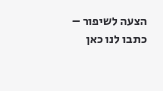הצעה לשיפור – כתבו לנו כאן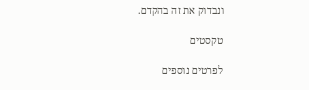ונבדוק את זה בהקדם.

טקסטים

לפרטים נוספים